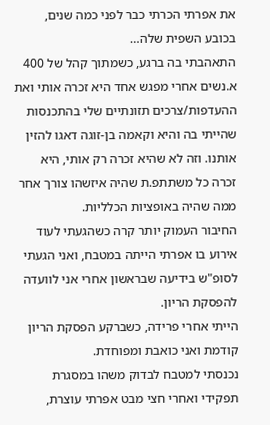את אפרתי הכרתי כבר לפני כמה שנים, בכובע השפית שלה…
התאהבתי בה ברגע, כשמתוך קהל של 400 א.נשים אחרי מפגש אחד היא זכרה אותי ואת ההעדפות/צרכים תזונתיים שלי בהתכנסות שהייתי בה והיא וקאמה בן-זוגה דאגו להזין אותנו. וזה לא שהיא זכרה רק אותי, היא זכרה כל משתתפ.ת שהיה איזשהו צורך אחר ממה שהיה באופציות הכלליות.
החיבור העמוק יותר קרה כשהגעתי לעוד אירוע בו אפרתי הייתה במטבח, ואני הגעתי לסופ"ש בידיעה שבראשון אחרי אני לוועדה להפסקת הריון.
הייתי אחרי פרידה, כשברקע הפסקת הריון קודמת ואני כואבת ומפוחדת.
נכנסתי למטבח לבדוק משהו במסגרת תפקידי ואחרי חצי מבט אפרתי עוצרת,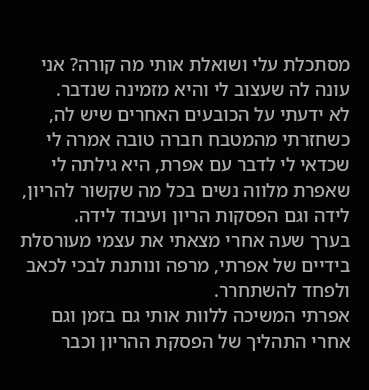מסתכלת עלי ושואלת אותי מה קורה? אני עונה לה שעצוב לי והיא מזמינה שנדבר.
לא ידעתי על הכובעים האחרים שיש לה, כשחזרתי מהמטבח חברה טובה אמרה לי שכדאי לי לדבר עם אפרת, היא גילתה לי שאפרת מלווה נשים בכל מה שקשור להריון, לידה וגם הפסקות הריון ועיבוד לידה.
בערך שעה אחרי מצאתי את עצמי מעורסלת בידיים של אפרתי, מרפה ונותנת לבכי לכאב ולפחד להשתחרר.
אפרתי המשיכה ללוות אותי גם בזמן וגם אחרי התהליך של הפסקת ההריון וכבר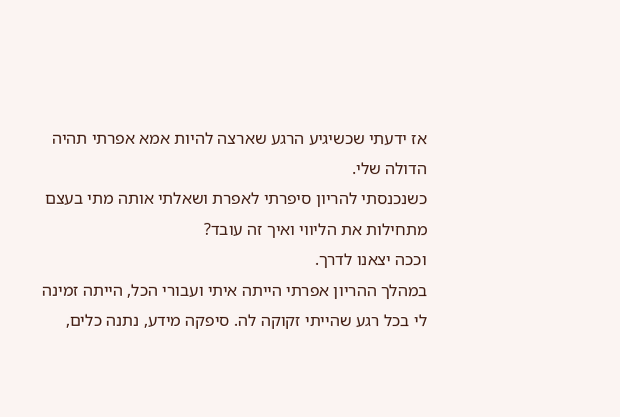אז ידעתי שכשיגיע הרגע שארצה להיות אמא אפרתי תהיה הדולה שלי.
כשנכנסתי להריון סיפרתי לאפרת ושאלתי אותה מתי בעצם מתחילות את הליווי ואיך זה עובד?
וככה יצאנו לדרך.
במהלך ההריון אפרתי הייתה איתי ועבורי הכל, הייתה זמינה לי בכל רגע שהייתי זקוקה לה. סיפקה מידע, נתנה כלים,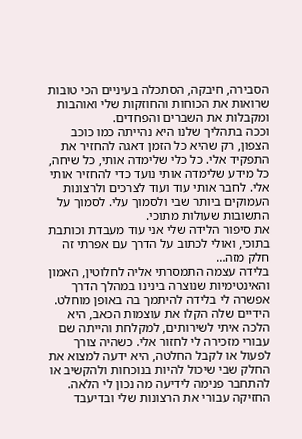הסבירה, חיבקה, הסתכלה בעיניים הכי טובות שרואות את הכוחות והחוזקות שלי ואוהבות ומקבלות את השברים והפחדים.
וככה בתהליך שלנו היא נהייתה כמו כוכב הצפון, רק שהיא כל הזמן דאגה להחזיר את התפקיד אלי. כל כלי שלימדה אותי, כל שיחה, כל מידע שלימדה אותי נועד כדי להחזיר אותי אלי. לחבר אותי עוד ועוד לצרכים ולרצונות העמוקים ביותר שבי ולסמוך עלי. לסמוך על התשובות שעולות מתוכי.
את סיפור הלידה שלי אני עוד מעבדת וכותבת בתוכי, ואולי לכתוב על הדרך עם אפרתי זה חלק מזה…
בלידה עצמה התמסרתי אליה לחלוטין, האמון והאינטימיות שנוצרה בינינו במהלך הדרך אפשרה לי בלידה להיתמך בה באופן מוחלט.
הידיים שלה הקלו את עוצמות הכאב, היא הלכה איתי לשירותים, למקלחת והייתה שם עבורי מזכירה לי לחזור אלי. כשהיה צורך לפעול או לקבל החלטה, היא ידעה למצוא את החלק שבי שיכול להיות בנוכחות ולהקשיב או להתחבר פנימה לידיעה מה נכון לי הלאה.
החזיקה עבורי את הרצונות שלי ובדיעבד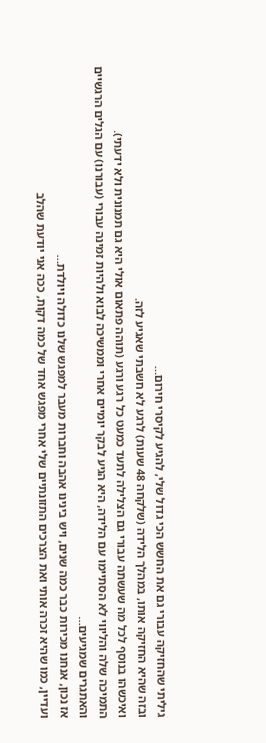גיליתי שהחזיקה עבורי גם את החשש הכי גדול שלי, להגיע לקיסרי חירום…
ובזה שהיא החזיקה אותו, במהלך הלידה (שלקחה 48 שעות) לרגע לא חשבתי שאגיע לזה.
ואיכשהו בנוסף לכל מה שעשתה עבורי גם הצלילה לתעד כמעט כל רגע ורגע (תוהה פתאום אולי היא גם תמנונית ולא ידעתי).
התמיכה שלה והליווי לא הסתיימו עם הלידה, היא הגיע לבקר יומיים אחרי וממשיכה לבוא ולהיות זמינה עבורי (עבורנו) עם הגלים הרגשיים והאתגרים שמגיעים…
אז נכון, אנחנו מכירות כבר כמה שנים, ויש בינינו אהבה וחברות מעבר למפגש שלנו כדולה ויולדת…
ועדיין, כמו שהיא זכרה אותי ואת הצרכים התזונתיים שלי אחרי מפגש אחד של כמה דקות, ככה אני יודעת שהלב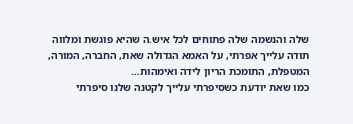שלה והנשמה שלה פתוחים לכל איש.ה שהיא פוגשת ומלווה
תודה עלייך אפרתי, על האמא הגדולה שאת, החברה, המורה, המטפלת, התומכת הריון לידה ואימהות…
כמו שאת יודעת כשסיפרתי עלייך לקטנה שלנו סיפרתי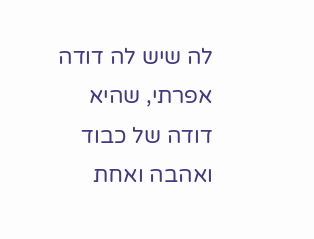לה שיש לה דודה אפרתי, שהיא דודה של כבוד ואהבה ואחת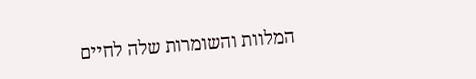המלוות והשומרות שלה לחיים